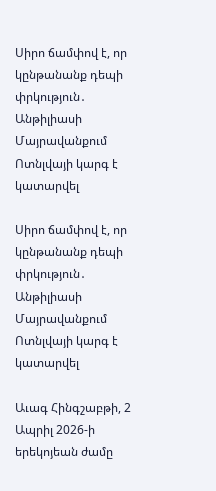Սիրո ճամփով է, որ կընթանանք դեպի փրկություն․ Անթիլիասի Մայրավանքում Ոտնլվայի կարգ է կատարվել

Սիրո ճամփով է, որ կընթանանք դեպի փրկություն․ Անթիլիասի Մայրավանքում Ոտնլվայի կարգ է կատարվել

Աւագ Հինգշաբթի, 2 Ապրիլ 2026-ի երեկոյեան ժամը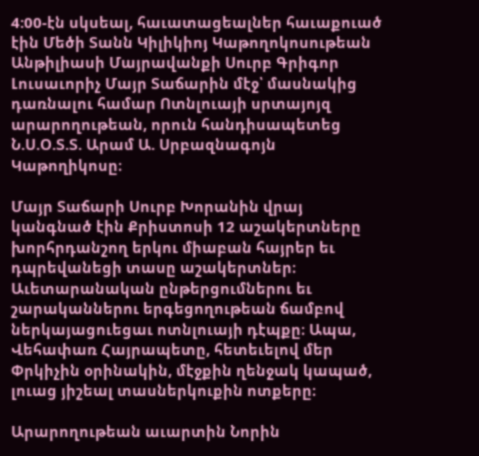4:00-էն սկսեալ, հաւատացեալներ հաւաքուած էին Մեծի Տանն Կիլիկիոյ Կաթողոկոսութեան Անթիլիասի Մայրավանքի Սուրբ Գրիգոր Լուսաւորիչ Մայր Տաճարին մէջ՝ մասնակից դառնալու համար Ոտնլուայի սրտայոյզ արարողութեան, որուն հանդիսապետեց Ն.Ս.Օ.Տ.Տ. Արամ Ա. Սրբազնագոյն Կաթողիկոսը։

Մայր Տաճարի Սուրբ Խորանին վրայ կանգնած էին Քրիստոսի 12 աշակերտները խորհրդանշող երկու միաբան հայրեր եւ դպրեվանեցի տասը աշակերտներ։ Աւետարանական ընթերցումներու եւ շարականներու երգեցողութեան ճամբով ներկայացուեցաւ ոտնլուայի դէպքը։ Ապա, Վեհափառ Հայրապետը, հետեւելով մեր Փրկիչին օրինակին, մէջքին ղենջակ կապած, լուաց յիշեալ տասներկուքին ոտքերը։

Արարողութեան աւարտին Նորին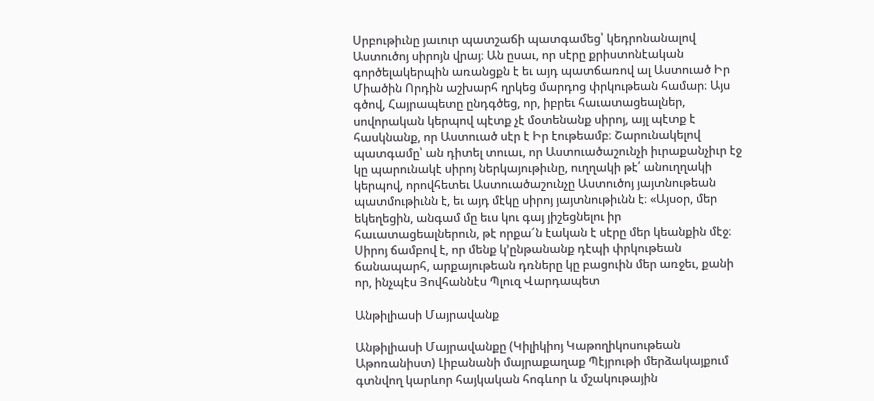Սրբութիւնը յաւուր պատշաճի պատգամեց՝ կեդրոնանալով Աստուծոյ սիրոյն վրայ։ Ան ըսաւ, որ սէրը քրիստոնէական գործելակերպին առանցքն է եւ այդ պատճառով ալ Աստուած Իր Միածին Որդին աշխարհ ղրկեց մարդոց փրկութեան համար։ Այս գծով, Հայրապետը ընդգծեց, որ, իբրեւ հաւատացեալներ, սովորական կերպով պէտք չէ մօտենանք սիրոյ, այլ պէտք է հասկնանք, որ Աստուած սէր է Իր էութեամբ։ Շարունակելով պատգամը՝ ան դիտել տուաւ, որ Աստուածաշունչի իւրաքանչիւր էջ կը պարունակէ սիրոյ ներկայութիւնը, ուղղակի թէ՛ անուղղակի կերպով, որովհետեւ Աստուածաշունչը Աստուծոյ յայտնութեան պատմութիւնն է, եւ այդ մէկը սիրոյ յայտնութիւնն է։ «Այսօր, մեր եկեղեցին, անգամ մը եւս կու գայ յիշեցնելու իր հաւատացեալներուն, թէ որքա՜ն էական է սէրը մեր կեանքին մէջ։ Սիրոյ ճամբով է, որ մենք կ՚ընթանանք դէպի փրկութեան ճանապարհ, արքայութեան դռները կը բացուին մեր առջեւ, քանի որ, ինչպէս Յովհաննէս Պլուզ Վարդապետ

Անթիլիասի Մայրավանք

Անթիլիասի Մայրավանքը (Կիլիկիոյ Կաթողիկոսութեան Աթոռանիստ) Լիբանանի մայրաքաղաք Պէյրութի մերձակայքում գտնվող կարևոր հայկական հոգևոր և մշակութային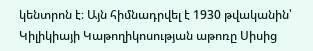կենտրոն է։ Այն հիմնադրվել է 1930 թվականին՝ Կիլիկիայի Կաթողիկոսության աթոռը Սիսից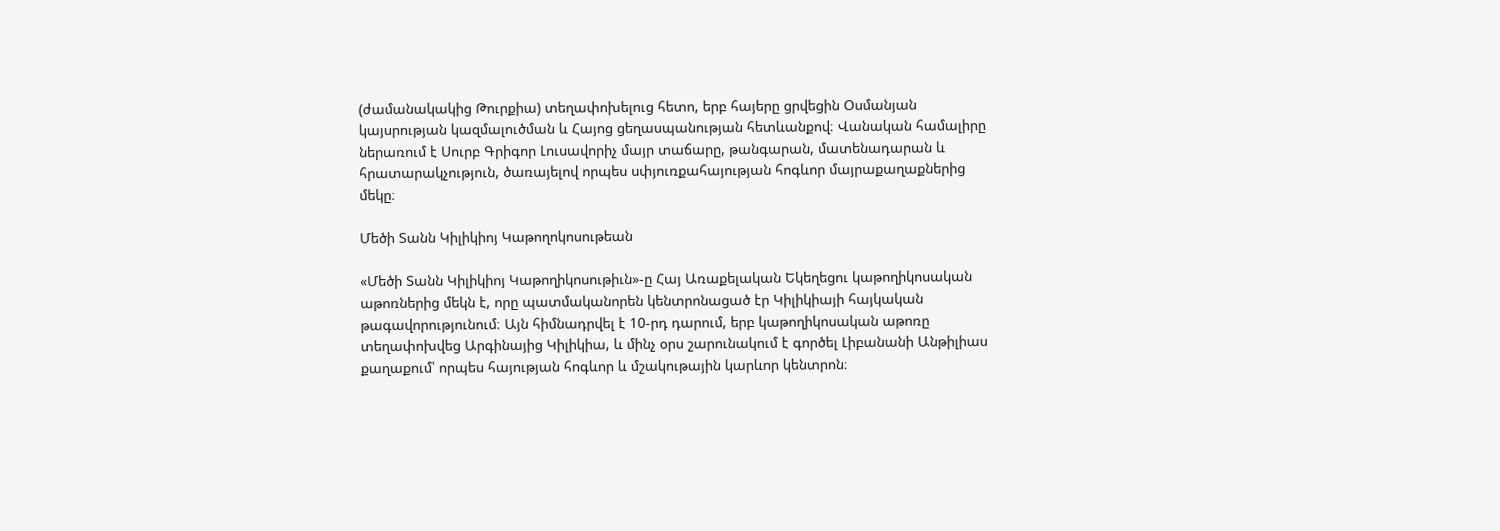(ժամանակակից Թուրքիա) տեղափոխելուց հետո, երբ հայերը ցրվեցին Օսմանյան կայսրության կազմալուծման և Հայոց ցեղասպանության հետևանքով։ Վանական համալիրը ներառում է Սուրբ Գրիգոր Լուսավորիչ մայր տաճարը, թանգարան, մատենադարան և հրատարակչություն, ծառայելով որպես սփյուռքահայության հոգևոր մայրաքաղաքներից մեկը։

Մեծի Տանն Կիլիկիոյ Կաթողոկոսութեան

«Մեծի Տանն Կիլիկիոյ Կաթողիկոսութիւն»-ը Հայ Առաքելական Եկեղեցու կաթողիկոսական աթոռներից մեկն է, որը պատմականորեն կենտրոնացած էր Կիլիկիայի հայկական թագավորությունում։ Այն հիմնադրվել է 10-րդ դարում, երբ կաթողիկոսական աթոռը տեղափոխվեց Արգինայից Կիլիկիա, և մինչ օրս շարունակում է գործել Լիբանանի Անթիլիաս քաղաքում՝ որպես հայության հոգևոր և մշակութային կարևոր կենտրոն։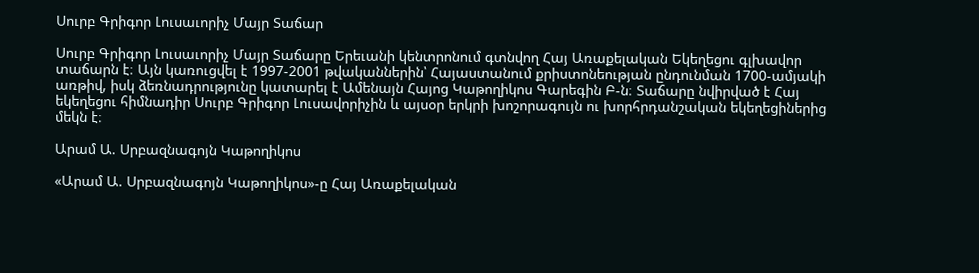Սուրբ Գրիգոր Լուսաւորիչ Մայր Տաճար

Սուրբ Գրիգոր Լուսաւորիչ Մայր Տաճարը Երեւանի կենտրոնում գտնվող Հայ Առաքելական Եկեղեցու գլխավոր տաճարն է։ Այն կառուցվել է 1997-2001 թվականներին՝ Հայաստանում քրիստոնեության ընդունման 1700-ամյակի առթիվ, իսկ ձեռնադրությունը կատարել է Ամենայն Հայոց Կաթողիկոս Գարեգին Բ-ն։ Տաճարը նվիրված է Հայ եկեղեցու հիմնադիր Սուրբ Գրիգոր Լուսավորիչին և այսօր երկրի խոշորագույն ու խորհրդանշական եկեղեցիներից մեկն է։

Արամ Ա. Սրբազնագոյն Կաթողիկոս

«Արամ Ա. Սրբազնագոյն Կաթողիկոս»-ը Հայ Առաքելական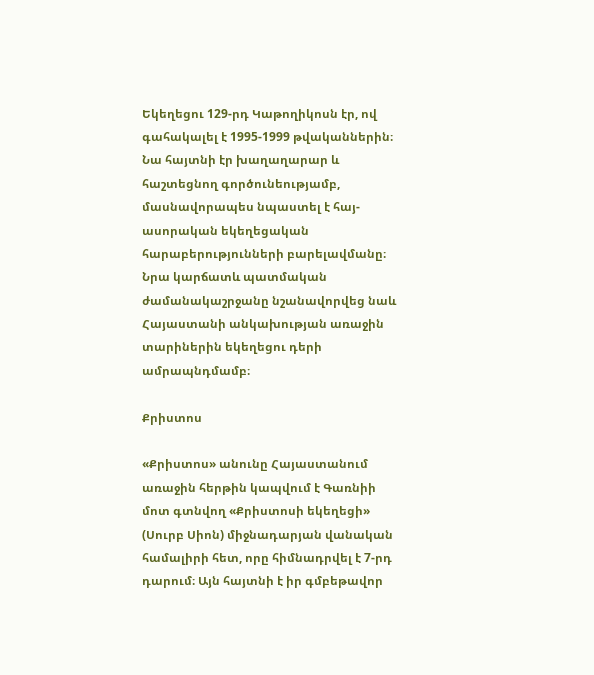Եկեղեցու 129-րդ Կաթողիկոսն էր, ով գահակալել է 1995-1999 թվականներին։ Նա հայտնի էր խաղաղարար և հաշտեցնող գործունեությամբ, մասնավորապես նպաստել է հայ-ասորական եկեղեցական հարաբերությունների բարելավմանը։ Նրա կարճատև պատմական ժամանակաշրջանը նշանավորվեց նաև Հայաստանի անկախության առաջին տարիներին եկեղեցու դերի ամրապնդմամբ։

Քրիստոս

«Քրիստոս» անունը Հայաստանում առաջին հերթին կապվում է Գառնիի մոտ գտնվող «Քրիստոսի եկեղեցի» (Սուրբ Սիոն) միջնադարյան վանական համալիրի հետ, որը հիմնադրվել է 7-րդ դարում։ Այն հայտնի է իր գմբեթավոր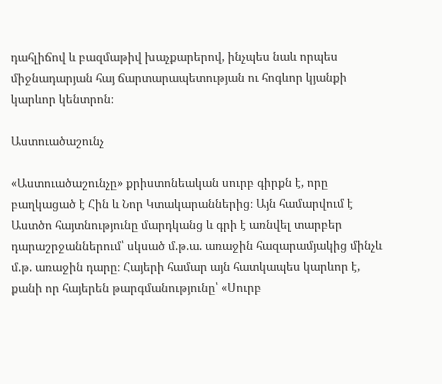դահլիճով և բազմաթիվ խաչքարերով, ինչպես նաև որպես միջնադարյան հայ ճարտարապետության ու հոգևոր կյանքի կարևոր կենտրոն։

Աստուածաշունչ

«Աստուածաշունչը» քրիստոնեական սուրբ գիրքն է, որը բաղկացած է Հին և Նոր Կտակարաններից։ Այն համարվում է Աստծո հայտնությունը մարդկանց և գրի է առնվել տարբեր դարաշրջաններում՝ սկսած մ.թ.ա. առաջին հազարամյակից մինչև մ.թ. առաջին դարը։ Հայերի համար այն հատկապես կարևոր է, քանի որ հայերեն թարգմանությունը՝ «Սուրբ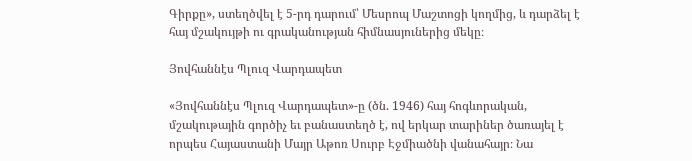Գիրքը», ստեղծվել է 5-րդ դարում՝ Մեսրոպ Մաշտոցի կողմից, և դարձել է հայ մշակույթի ու գրականության հիմնասյուներից մեկը։

Յովհաննէս Պլուզ Վարդապետ

«Յովհաննէս Պլուզ Վարդապետ»-ը (ծն. 1946) հայ հոգևորական, մշակութային գործիչ եւ բանաստեղծ է, ով երկար տարիներ ծառայել է որպես Հայաստանի Մայր Աթոռ Սուրբ Էջմիածնի վանահայր։ Նա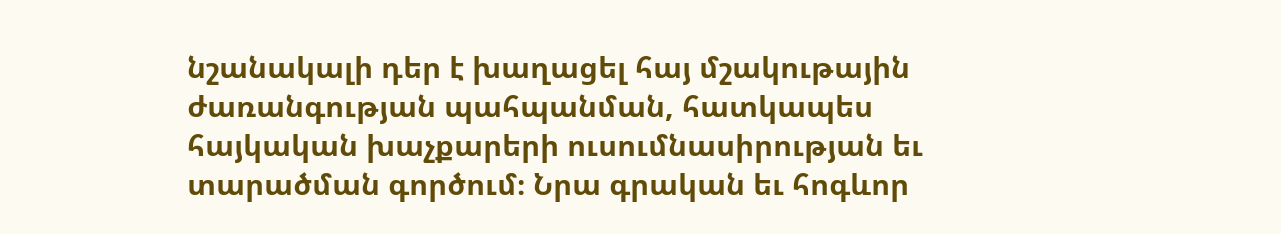նշանակալի դեր է խաղացել հայ մշակութային ժառանգության պահպանման, հատկապես հայկական խաչքարերի ուսումնասիրության եւ տարածման գործում։ Նրա գրական եւ հոգևոր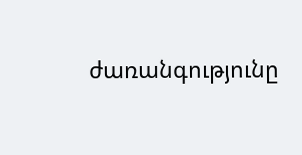ժառանգությունը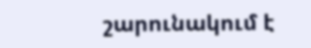շարունակում է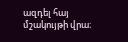ազդել հայ մշակույթի վրա։